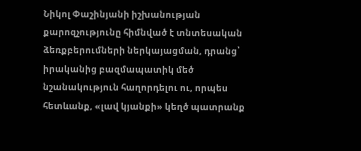Նիկոլ Փաշինյանի իշխանության քարոզչությունը հիմնված է տնտեսական ձեռքբերումների ներկայացման, դրանց՝ իրականից բազմապատիկ մեծ նշանակություն հաղորդելու ու, որպես հետևանք, «լավ կյանքի» կեղծ պատրանք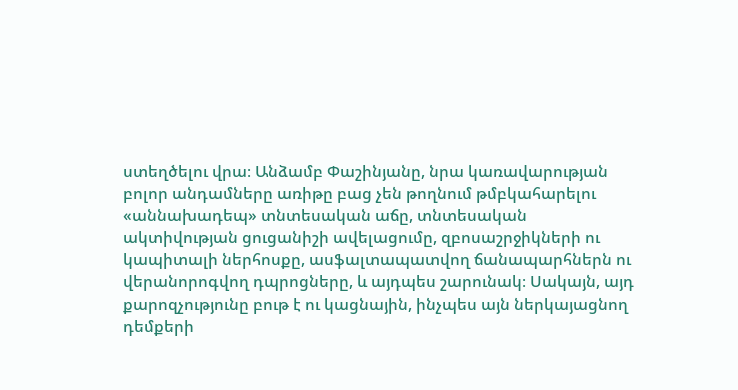ստեղծելու վրա։ Անձամբ Փաշինյանը, նրա կառավարության բոլոր անդամները առիթը բաց չեն թողնում թմբկահարելու «աննախադեպ» տնտեսական աճը, տնտեսական ակտիվության ցուցանիշի ավելացումը, զբոսաշրջիկների ու կապիտալի ներհոսքը, ասֆալտապատվող ճանապարհներն ու վերանորոգվող դպրոցները, և այդպես շարունակ։ Սակայն, այդ քարոզչությունը բութ է ու կացնային, ինչպես այն ներկայացնող դեմքերի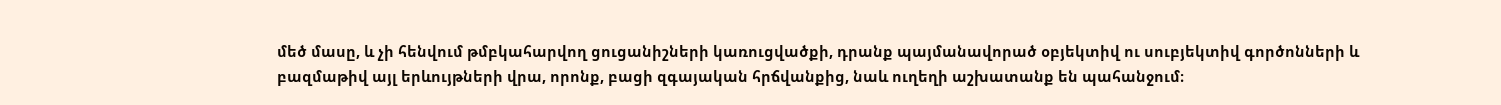մեծ մասը, և չի հենվում թմբկահարվող ցուցանիշների կառուցվածքի, դրանք պայմանավորած օբյեկտիվ ու սուբյեկտիվ գործոնների և բազմաթիվ այլ երևույթների վրա, որոնք, բացի զգայական հրճվանքից, նաև ուղեղի աշխատանք են պահանջում։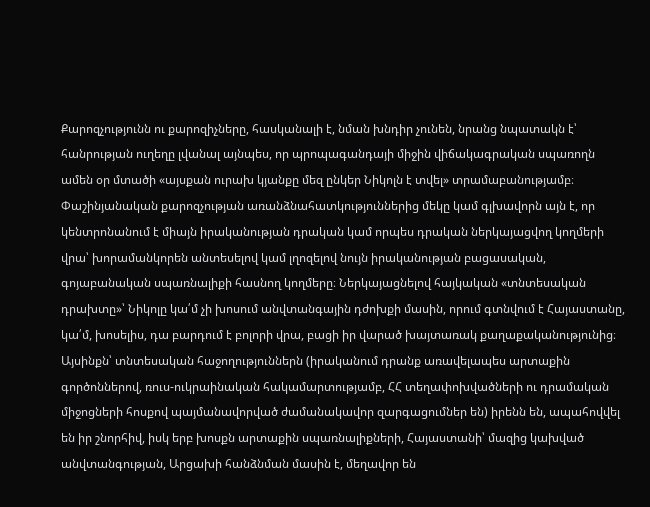Քարոզչությունն ու քարոզիչները, հասկանալի է, նման խնդիր չունեն, նրանց նպատակն է՝ հանրության ուղեղը լվանալ այնպես, որ պրոպագանդայի միջին վիճակագրական սպառողն ամեն օր մտածի «այսքան ուրախ կյանքը մեզ ընկեր Նիկոլն է տվել» տրամաբանությամբ։
Փաշինյանական քարոզչության առանձնահատկություններից մեկը կամ գլխավորն այն է, որ կենտրոնանում է միայն իրականության դրական կամ որպես դրական ներկայացվող կողմերի վրա՝ խորամանկորեն անտեսելով կամ լղոզելով նույն իրականության բացասական, գոյաբանական սպառնալիքի հասնող կողմերը։ Ներկայացնելով հայկական «տնտեսական դրախտը»՝ Նիկոլը կա՛մ չի խոսում անվտանգային դժոխքի մասին, որում գտնվում է Հայաստանը, կա՛մ, խոսելիս, դա բարդում է բոլորի վրա, բացի իր վարած խայտառակ քաղաքականությունից։ Այսինքն՝ տնտեսական հաջողություններն (իրականում դրանք առավելապես արտաքին գործոններով, ռուս-ուկրաինական հակամարտությամբ, ՀՀ տեղափոխվածների ու դրամական միջոցների հոսքով պայմանավորված ժամանակավոր զարգացումներ են) իրենն են, ապահովվել են իր շնորհիվ, իսկ երբ խոսքն արտաքին սպառնալիքների, Հայաստանի՝ մազից կախված անվտանգության, Արցախի հանձնման մասին է, մեղավոր են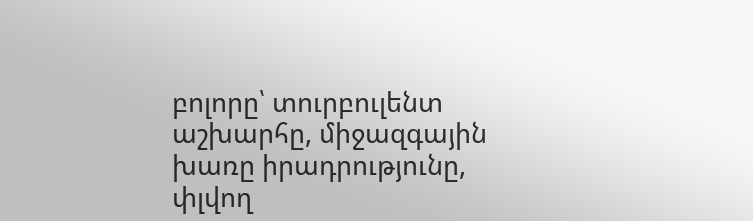բոլորը՝ տուրբուլենտ աշխարհը, միջազգային խառը իրադրությունը, փլվող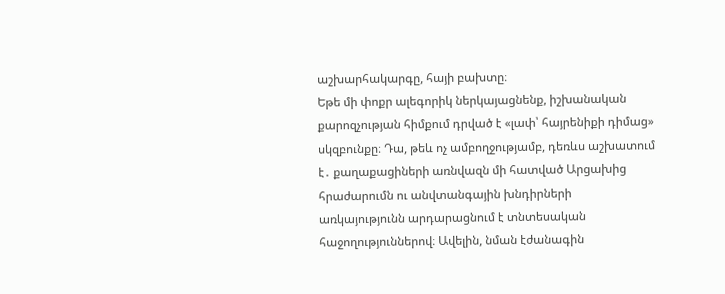աշխարհակարգը, հայի բախտը։
Եթե մի փոքր ալեգորիկ ներկայացնենք, իշխանական քարոզչության հիմքում դրված է «լափ՝ հայրենիքի դիմաց» սկզբունքը։ Դա, թեև ոչ ամբողջությամբ, դեռևս աշխատում է․ քաղաքացիների առնվազն մի հատված Արցախից հրաժարումն ու անվտանգային խնդիրների առկայությունն արդարացնում է տնտեսական հաջողություններով։ Ավելին, նման էժանագին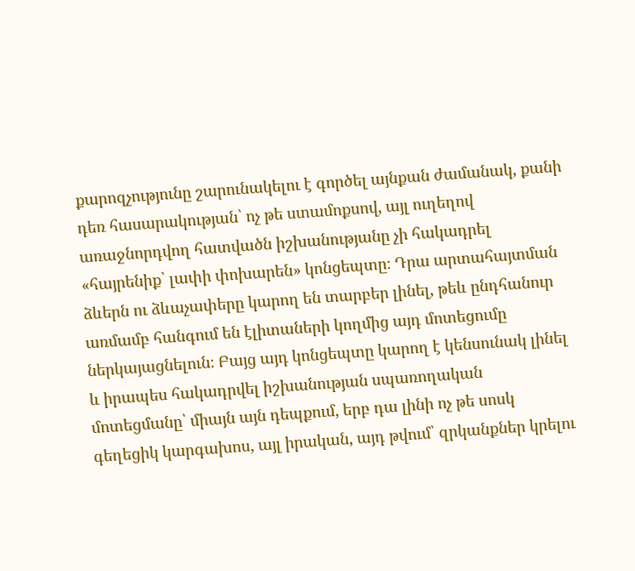քարոզչությունը շարունակելու է գործել այնքան ժամանակ, քանի դեռ հասարակության՝ ոչ թե ստամոքսով, այլ ուղեղով առաջնորդվող հատվածն իշխանությանը չի հակադրել «հայրենիք՝ լափի փոխարեն» կոնցեպտը։ Դրա արտահայտման ձևերն ու ձևաչափերը կարող են տարբեր լինել, թեև ընդհանուր առմամբ հանգում են էլիտաների կողմից այդ մոտեցումը ներկայացնելուն։ Բայց այդ կոնցեպտը կարող է կենսունակ լինել և իրապես հակադրվել իշխանության սպառողական մոտեցմանը՝ միայն այն դեպքում, երբ դա լինի ոչ թե սոսկ գեղեցիկ կարգախոս, այլ իրական, այդ թվում՝ զրկանքներ կրելու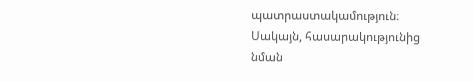պատրաստակամություն։ Սակայն, հասարակությունից նման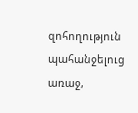զոհողություն պահանջելուց առաջ,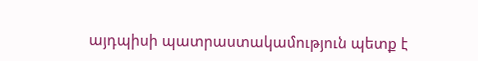այդպիսի պատրաստակամություն պետք է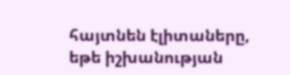հայտնեն էլիտաները, եթե իշխանության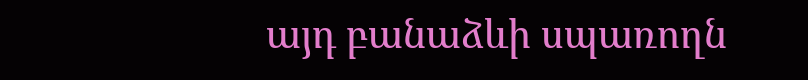այդ բանաձևի սպառողն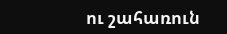ու շահառուն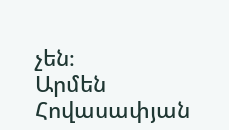չեն։
Արմեն Հովասափյան